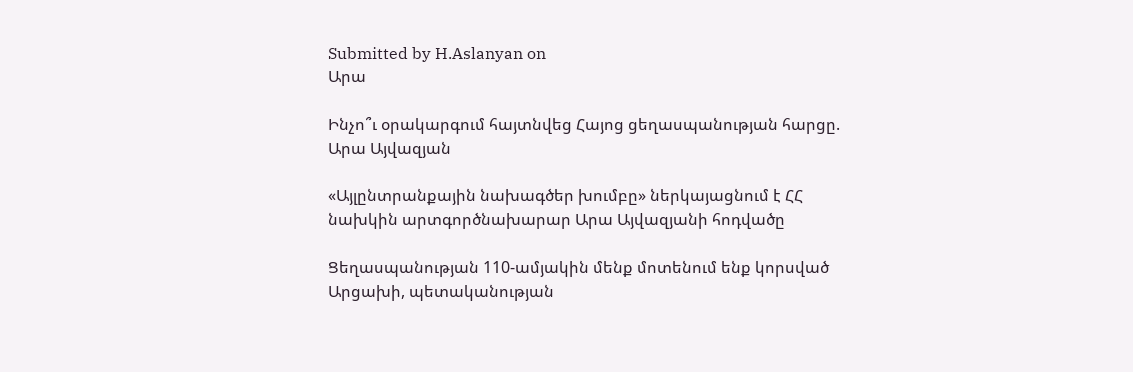Submitted by H.Aslanyan on
Արա

Ինչո՞ւ օրակարգում հայտնվեց Հայոց ցեղասպանության հարցը. Արա Այվազյան

«Այլընտրանքային նախագծեր խումբը» ներկայացնում է ՀՀ նախկին արտգործնախարար Արա Այվազյանի հոդվածը

Ցեղասպանության 110-ամյակին մենք մոտենում ենք կորսված Արցախի, պետականության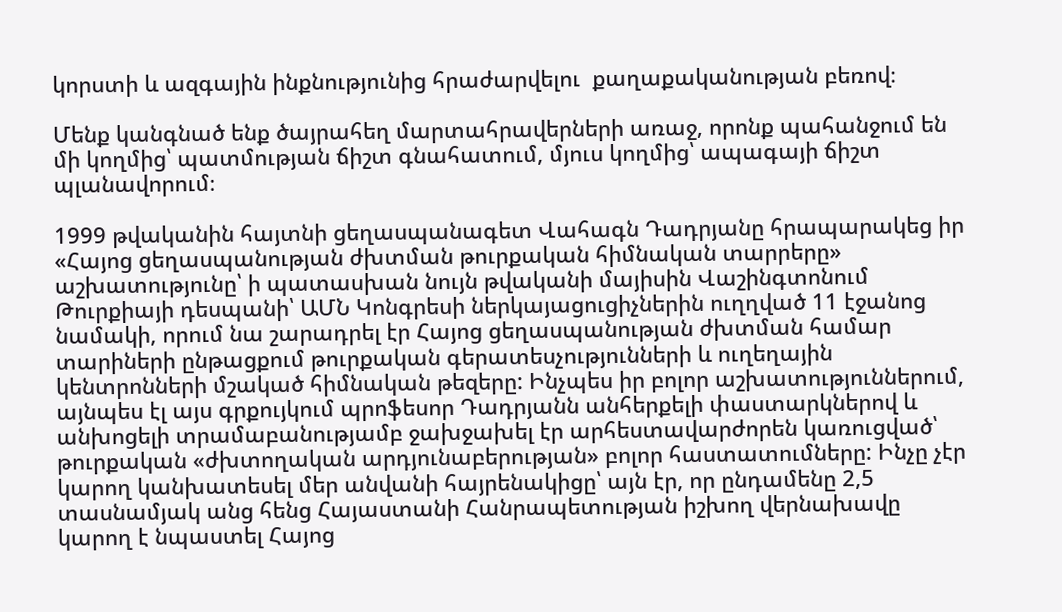կորստի և ազգային ինքնությունից հրաժարվելու  քաղաքականության բեռով։

Մենք կանգնած ենք ծայրահեղ մարտահրավերների առաջ, որոնք պահանջում են մի կողմից՝ պատմության ճիշտ գնահատում, մյուս կողմից՝ ապագայի ճիշտ պլանավորում։

1999 թվականին հայտնի ցեղասպանագետ Վահագն Դադրյանը հրապարակեց իր «Հայոց ցեղասպանության ժխտման թուրքական հիմնական տարրերը» աշխատությունը՝ ի պատասխան նույն թվականի մայիսին Վաշինգտոնում Թուրքիայի դեսպանի՝ ԱՄՆ Կոնգրեսի ներկայացուցիչներին ուղղված 11 էջանոց նամակի, որում նա շարադրել էր Հայոց ցեղասպանության ժխտման համար տարիների ընթացքում թուրքական գերատեսչությունների և ուղեղային կենտրոնների մշակած հիմնական թեզերը: Ինչպես իր բոլոր աշխատություններում, այնպես էլ այս գրքույկում պրոֆեսոր Դադրյանն անհերքելի փաստարկներով և անխոցելի տրամաբանությամբ ջախջախել էր արհեստավարժորեն կառուցված՝ թուրքական «ժխտողական արդյունաբերության» բոլոր հաստատումները: Ինչը չէր կարող կանխատեսել մեր անվանի հայրենակիցը՝ այն էր, որ ընդամենը 2,5 տասնամյակ անց հենց Հայաստանի Հանրապետության իշխող վերնախավը կարող է նպաստել Հայոց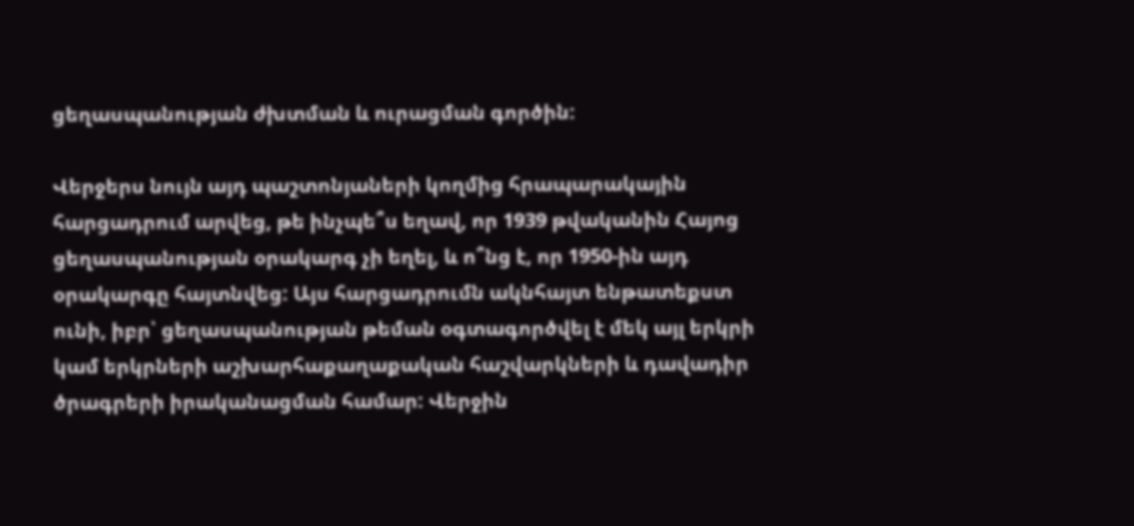ցեղասպանության ժխտման և ուրացման գործին:

Վերջերս նույն այդ պաշտոնյաների կողմից հրապարակային հարցադրում արվեց, թե ինչպե՞ս եղավ, որ 1939 թվականին Հայոց ցեղասպանության օրակարգ չի եղել, և ո՞նց է, որ 1950-ին այդ օրակարգը հայտնվեց: Այս հարցադրումն ակնհայտ ենթատեքստ ունի, իբր՝ ցեղասպանության թեման օգտագործվել է մեկ այլ երկրի կամ երկրների աշխարհաքաղաքական հաշվարկների և դավադիր ծրագրերի իրականացման համար: Վերջին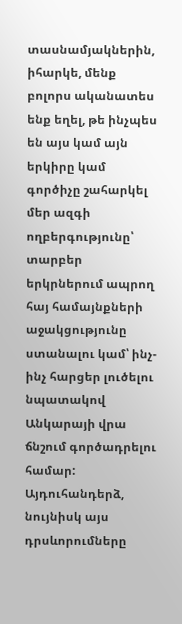տասնամյակներին, իհարկե, մենք բոլորս ականատես ենք եղել, թե ինչպես են այս կամ այն երկիրը կամ գործիչը շահարկել մեր ազգի ողբերգությունը՝ տարբեր երկրներում ապրող հայ համայնքների աջակցությունը ստանալու կամ՝ ինչ-ինչ հարցեր լուծելու նպատակով Անկարայի վրա ճնշում գործադրելու համար: Այդուհանդերձ, նույնիսկ այս դրսևորումները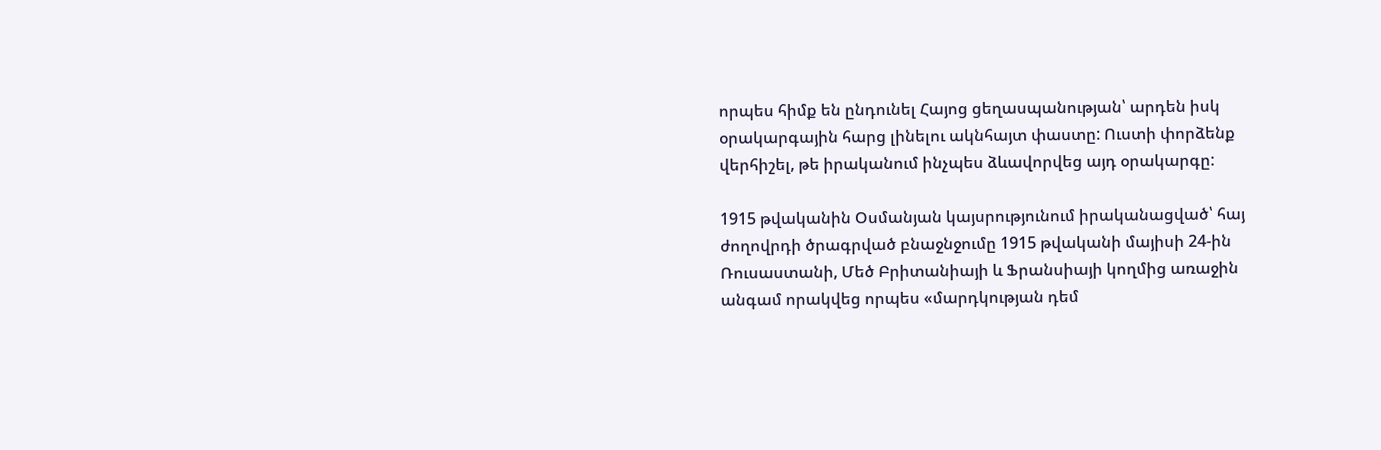որպես հիմք են ընդունել Հայոց ցեղասպանության՝ արդեն իսկ օրակարգային հարց լինելու ակնհայտ փաստը: Ուստի փորձենք վերհիշել, թե իրականում ինչպես ձևավորվեց այդ օրակարգը:

1915 թվականին Օսմանյան կայսրությունում իրականացված՝ հայ ժողովրդի ծրագրված բնաջնջումը 1915 թվականի մայիսի 24-ին Ռուսաստանի, Մեծ Բրիտանիայի և Ֆրանսիայի կողմից առաջին անգամ որակվեց որպես «մարդկության դեմ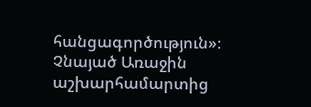հանցագործություն»։ Չնայած Առաջին աշխարհամարտից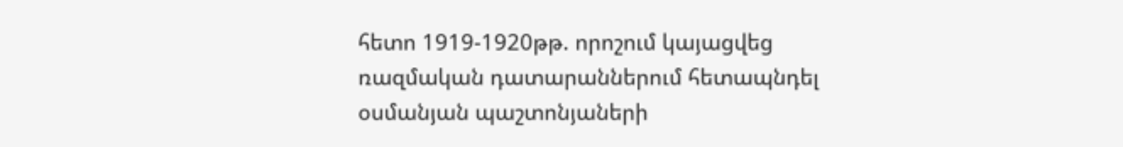հետո 1919-1920թթ. որոշում կայացվեց ռազմական դատարաններում հետապնդել օսմանյան պաշտոնյաների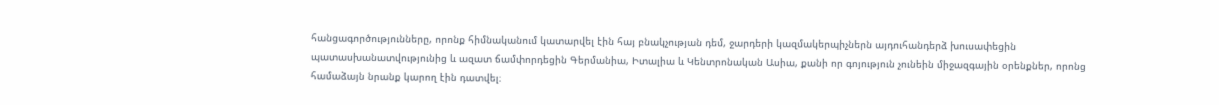հանցագործությունները, որոնք հիմնականում կատարվել էին հայ բնակչության դեմ, ջարդերի կազմակերպիչներն այդուհանդերձ խուսափեցին պատասխանատվությունից և ազատ ճամփորդեցին Գերմանիա, Իտալիա և Կենտրոնական Ասիա, քանի որ գոյություն չունեին միջազգային օրենքներ, որոնց համաձայն նրանք կարող էին դատվել։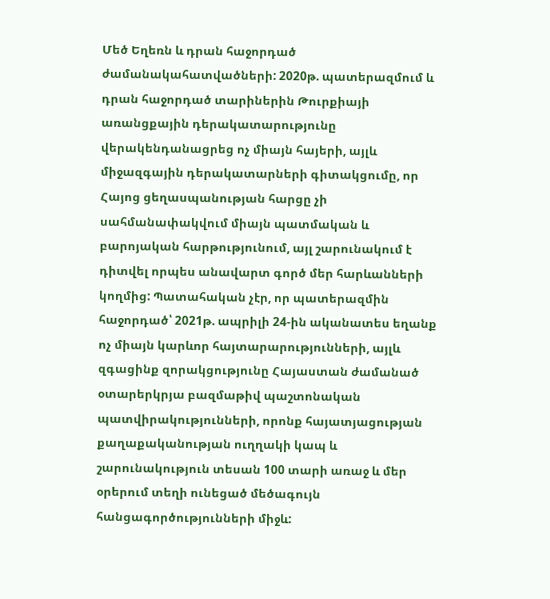Մեծ Եղեռն և դրան հաջորդած ժամանակահատվածների: 2020թ. պատերազմում և դրան հաջորդած տարիներին Թուրքիայի առանցքային դերակատարությունը վերակենդանացրեց ոչ միայն հայերի, այլև միջազգային դերակատարների գիտակցումը, որ Հայոց ցեղասպանության հարցը չի սահմանափակվում միայն պատմական և բարոյական հարթությունում, այլ շարունակում է դիտվել որպես անավարտ գործ մեր հարևանների կողմից: Պատահական չէր, որ պատերազմին հաջորդած՝ 2021թ. ապրիլի 24-ին ականատես եղանք ոչ միայն կարևոր հայտարարությունների, այլև զգացինք զորակցությունը Հայաստան ժամանած օտարերկրյա բազմաթիվ պաշտոնական պատվիրակությունների, որոնք հայատյացության քաղաքականության ուղղակի կապ և շարունակություն տեսան 100 տարի առաջ և մեր օրերում տեղի ունեցած մեծագույն հանցագործությունների միջև: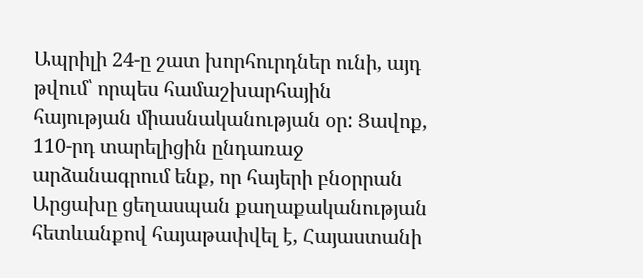Ապրիլի 24-ը շատ խորհուրդներ ունի, այդ թվում՝ որպես համաշխարհային հայության միասնականության օր: Ցավոք, 110-րդ տարելիցին ընդառաջ արձանագրում ենք, որ հայերի բնօրրան Արցախը ցեղասպան քաղաքականության հետևանքով հայաթափվել է, Հայաստանի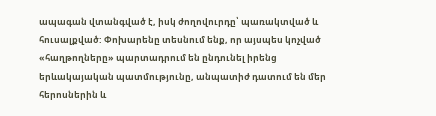ապագան վտանգված է, իսկ ժողովուրդը՝ պառակտված և հուսալքված: Փոխարենը տեսնում ենք, որ այսպես կոչված «հաղթողները» պարտադրում են ընդունել իրենց երևակայական պատմությունը, անպատիժ դատում են մեր հերոսներին և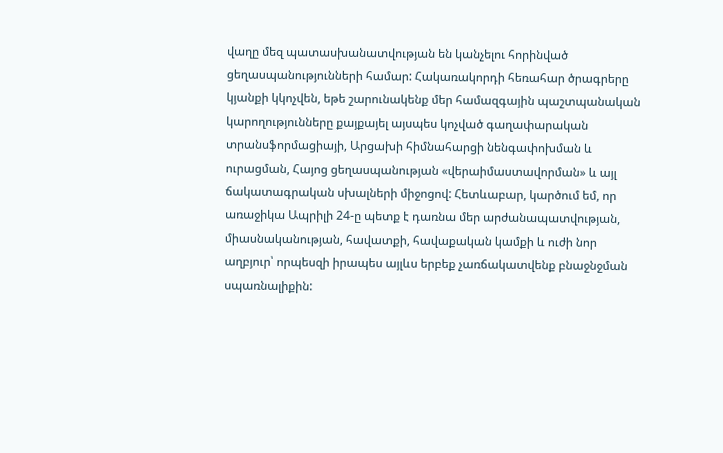վաղը մեզ պատասխանատվության են կանչելու հորինված ցեղասպանությունների համար: Հակառակորդի հեռահար ծրագրերը կյանքի կկոչվեն, եթե շարունակենք մեր համազգային պաշտպանական կարողությունները քայքայել այսպես կոչված գաղափարական տրանսֆորմացիայի, Արցախի հիմնահարցի նենգափոխման և ուրացման, Հայոց ցեղասպանության «վերաիմաստավորման» և այլ ճակատագրական սխալների միջոցով: Հետևաբար, կարծում եմ, որ առաջիկա Ապրիլի 24-ը պետք է դառնա մեր արժանապատվության, միասնականության, հավատքի, հավաքական կամքի և ուժի նոր աղբյուր՝ որպեսզի իրապես այլևս երբեք չառճակատվենք բնաջնջման սպառնալիքին: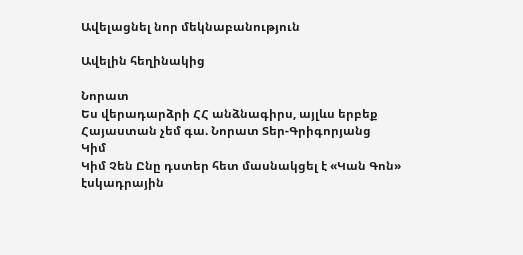Ավելացնել նոր մեկնաբանություն

Ավելին հեղինակից

Նորատ
Ես վերադարձրի ՀՀ անձնագիրս, այլևս երբեք Հայաստան չեմ գա. Նորատ Տեր-Գրիգորյանց
Կիմ
Կիմ Չեն Ընը դստեր հետ մասնակցել է «Կան Գոն» էսկադրային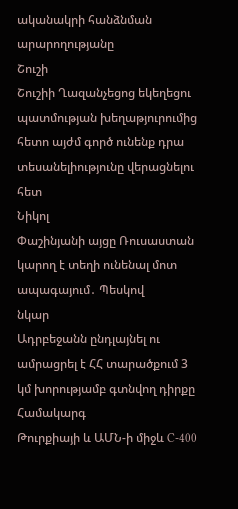ականակրի հանձնման արարողությանը
Շուշի
Շուշիի Ղազանչեցոց եկեղեցու պատմության խեղաթյուրումից հետո այժմ գործ ունենք դրա տեսանելիությունը վերացնելու հետ
Նիկոլ
Փաշինյանի այցը Ռուսաստան կարող է տեղի ունենալ մոտ ապագայում․ Պեսկով
նկար
Ադրբեջանն ընդլայնել ու ամրացրել է ՀՀ տարածքում 3 կմ խորությամբ գտնվող դիրքը
Համակարգ
Թուրքիայի և ԱՄՆ-ի միջև C-400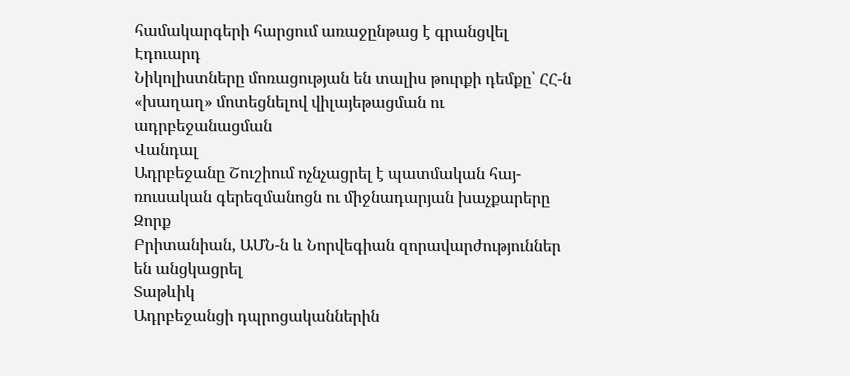համակարգերի հարցում առաջընթաց է գրանցվել
Էդուարդ
Նիկոլիստները մոռացության են տալիս թուրքի դեմքը՝ ՀՀ-ն «խաղաղ» մոտեցնելով վիլայեթացման ու ադրբեջանացման
Վանդալ
Ադրբեջանը Շուշիում ոչնչացրել է պատմական հայ-ռուսական գերեզմանոցն ու միջնադարյան խաչքարերը
Զորք
Բրիտանիան, ԱՄՆ-ն և Նորվեգիան զորավարժություններ են անցկացրել
Տաթևիկ
Ադրբեջանցի դպրոցականներին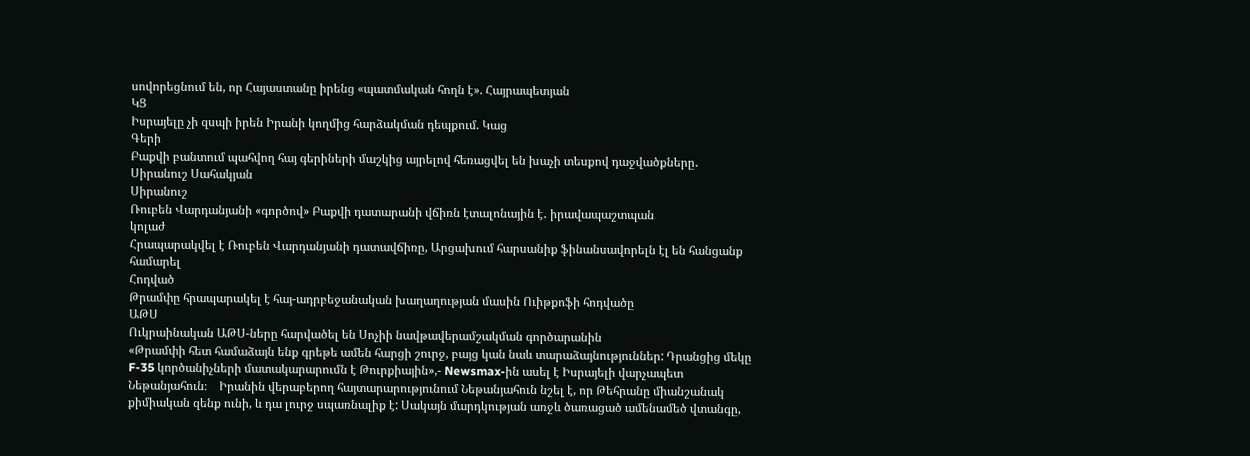սովորեցնում են, որ Հայաստանը իրենց «պատմական հողն է». Հայրապետյան
ԿՑ
Իսրայելը չի զսպի իրեն Իրանի կողմից հարձակման դեպքում. Կաց
Գերի
Բաքվի բանտում պահվող հայ գերիների մաշկից այրելով հեռացվել են խաչի տեսքով դաջվածքները․ Սիրանուշ Սահակյան
Սիրանուշ
Ռուբեն Վարդանյանի «գործով» Բաքվի դատարանի վճիռն էտալոնային է․ իրավապաշտպան
կոլաժ
Հրապարակվել է Ռուբեն Վարդանյանի դատավճիռը, Արցախում հարսանիք ֆինանսավորելն էլ են հանցանք համարել
Հոդված
Թրամփը հրապարակել է հայ-ադրբեջանական խաղաղության մասին Ուիթքոֆի հոդվածը
ԱԹՍ
Ուկրաինական ԱԹՍ-ները հարվածել են Սոչիի նավթավերամշակման գործարանին
«Թրամփի հետ համաձայն ենք գրեթե ամեն հարցի շուրջ, բայց կան նաև տարաձայնություններ: Դրանցից մեկը F-35 կործանիչների մատակարարումն է Թուրքիային»,- Newsmax-ին ասել է Իսրայելի վարչապետ Նեթանյահուն։    Իրանին վերաբերող հայտարարությունում Նեթանյահուն նշել է, որ Թեհրանը միանշանակ քիմիական զենք ունի, և դա լուրջ սպառնալիք է: Սակայն մարդկության առջև ծառացած ամենամեծ վտանգը,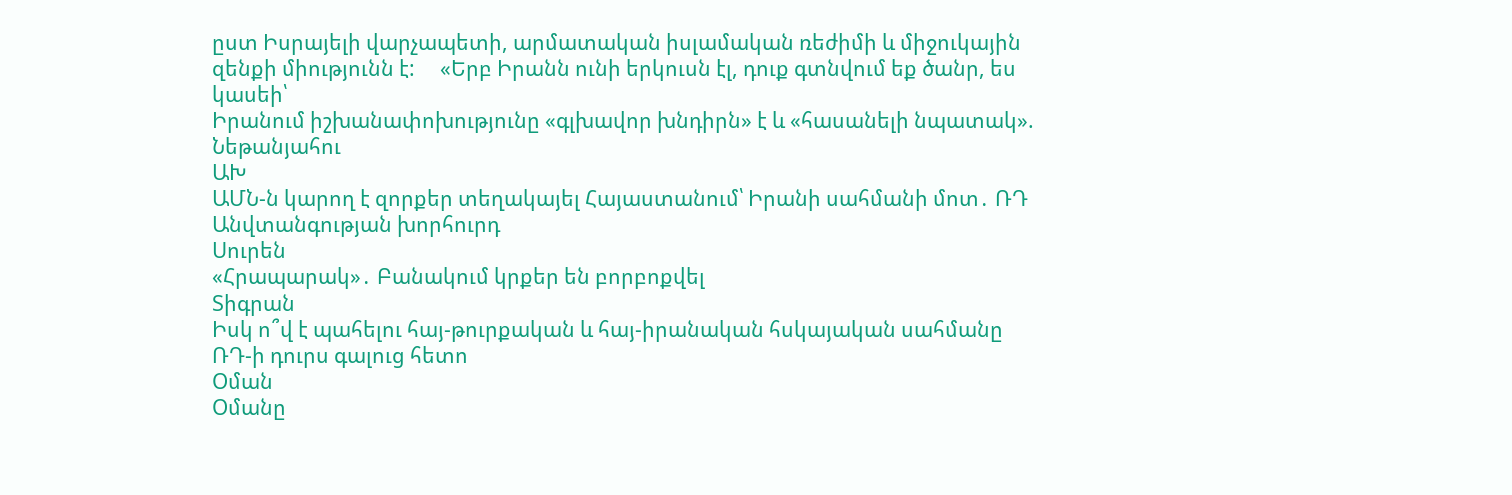ըստ Իսրայելի վարչապետի, արմատական իսլամական ռեժիմի և միջուկային զենքի միությունն է:     «Երբ Իրանն ունի երկուսն էլ, դուք գտնվում եք ծանր, ես կասեի՝
Իրանում իշխանափոխությունը «գլխավոր խնդիրն» է և «հասանելի նպատակ». Նեթանյահու
ԱԽ
ԱՄՆ-ն կարող է զորքեր տեղակայել Հայաստանում՝ Իրանի սահմանի մոտ․ ՌԴ Անվտանգության խորհուրդ
Սուրեն
«Հրապարակ»․ Բանակում կրքեր են բորբոքվել
Տիգրան
Իսկ ո՞վ է պահելու հայ-թուրքական և հայ-իրանական հսկայական սահմանը ՌԴ-ի դուրս գալուց հետո
Օման
Օմանը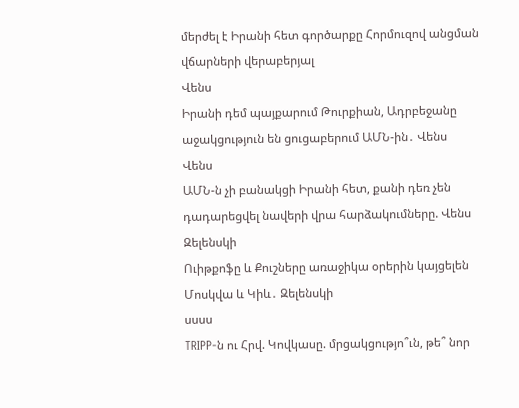մերժել է Իրանի հետ գործարքը Հորմուզով անցման վճարների վերաբերյալ
Վենս
Իրանի դեմ պայքարում Թուրքիան, Ադրբեջանը աջակցություն են ցուցաբերում ԱՄՆ-ին․ Վենս
Վենս
ԱՄՆ-ն չի բանակցի Իրանի հետ, քանի դեռ չեն դադարեցվել նավերի վրա հարձակումները. Վենս
Զելենսկի
Ուիթքոֆը և Քուշները առաջիկա օրերին կայցելեն Մոսկվա և Կիև․ Զելենսկի
սսսս
TRIPP-ն ու Հրվ. Կովկասը. մրցակցությո՞ւն, թե՞ նոր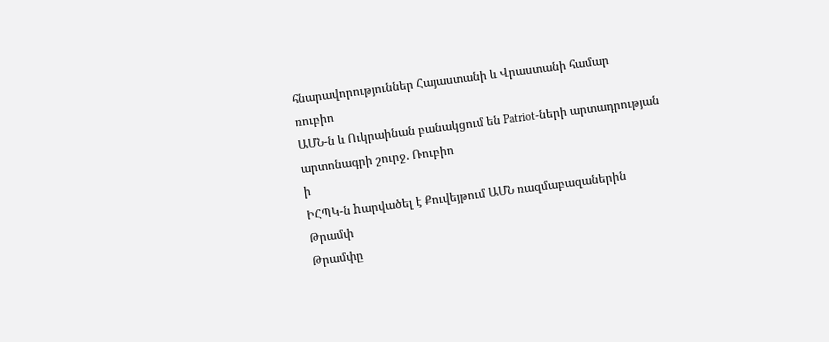հնարավորություններ Հայաստանի և Վրաստանի համար
ռուբիո
ԱՄՆ-ն և Ուկրաինան բանակցում են Patriot-ների արտադրության արտոնագրի շուրջ. Ռուբիո
ի
ԻՀՊԿ-ն hարվածել է Քուվեյթում ԱՄՆ ռազմաբազաներին
Թրամփ
Թրամփը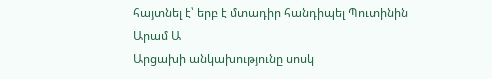հայտնել է՝ երբ է մտադիր հանդիպել Պուտինին
Արամ Ա
Արցախի անկախությունը սոսկ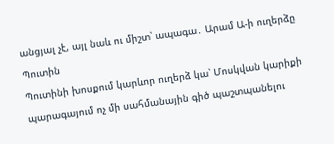անցյալ չէ, այլ նաև ու միշտ՝ ապագա․ Արամ Ա-ի ուղերձը
Պուտին
Պուտինի խոսքում կարևոր ուղերձ կա՝ Մոսկվան կարիքի պարագայում ոչ մի սահմանային գիծ պաշտպանելու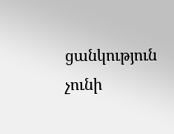ցանկություն չունի